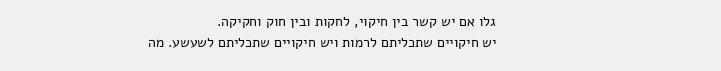גלו אם יש קשר בין חיקוי, לחקות ובין חוק וחקיקה.
יש חיקויים שתכליתם לרמות ויש חיקויים שתכליתם לשעשע. מה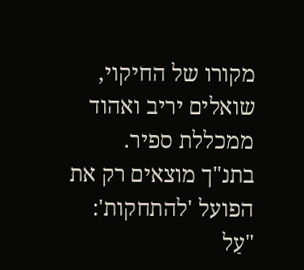מקורו של החיקוי, שואלים יריב ואהוד ממכללת ספיר.
בתנ"ך מוצאים רק את הפועל 'להתחקות': "עַל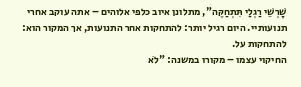שָׁרְשֵׁי רַגְלַי תִּתְחַקֶּה", מתלונן איוב כלפי אלוהים – אתה עוקב אחרי תנועותיי. היום רגיל יותר: להתחקות אחר התנועות, אך המקור הוא: להתחקות על.
החיקוי עצמו – מקורו במשנה: "לֹא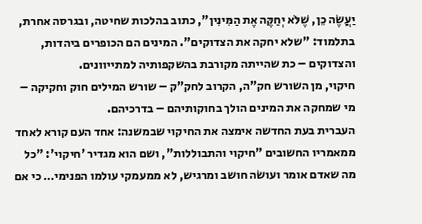יַעֲשֶׂה כֵן, שֶׁלֹּא יְחַקֶּה אֶת הַמִּינִין", כתוב בהלכות שחיטה, ובגרסה אחרת, בתלמוד: "שלא יחקה את הצדוקים". המינים הם הכופרים ביהדות, והצדוקים – כת שהייתה מקורבת בהשקפותיה למתייוונים.
חיקוי, מן השורש חק"ה, הקרוב לחק"ק – שורש המילים חוק וחקיקה – מי שמחקה את המינים הולך בחוקותיהם – בדרכיהם.
העברית בעת החדשה אימצה את החיקוי שבמשנה: אחד העם קורא לאחד ממאמריו החשובים "חיקוי והתבוללות", ושם הוא מגדיר 'חיקוי': "כל מה שאדם אומר ועושׂה חושב ומרגיש, לא ממעמקי עולמו הפנימי… כי אם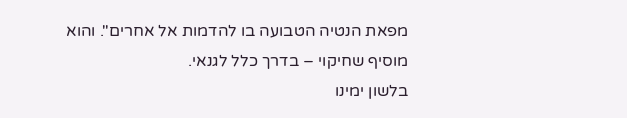מפאת הנטיה הטבועה בו להדמות אל אחרים". והוא מוסיף שחיקוי – בדרך כלל לגנאי.
בלשון ימינו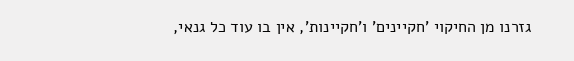גזרנו מן החיקוי 'חקיינים' ו'חקיינות', אין בו עוד כל גנאי,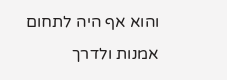והוא אף היה לתחום אמנות ולדרך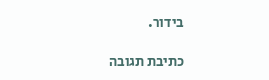בידור.

כתיבת תגובה